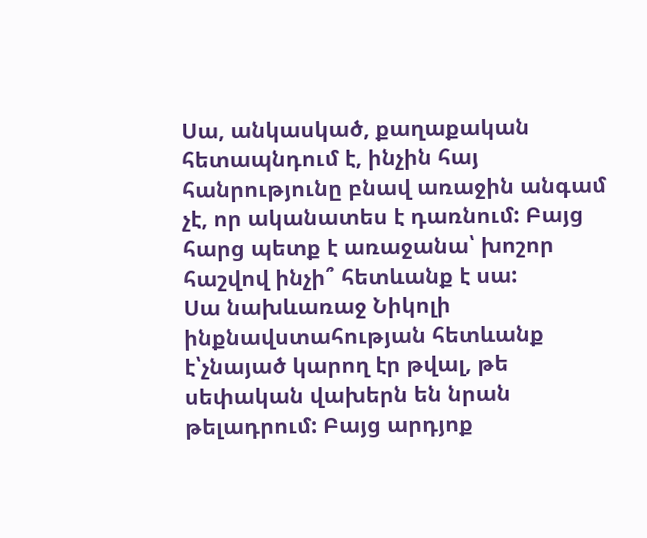Սա, անկասկած, քաղաքական հետապնդում է, ինչին հայ հանրությունը բնավ առաջին անգամ չէ, որ ականատես է դառնում: Բայց հարց պետք է առաջանա՝ խոշոր հաշվով ինչի՞ հետևանք է սա:
Սա նախևառաջ Նիկոլի ինքնավստահության հետևանք է՝չնայած կարող էր թվալ, թե սեփական վախերն են նրան թելադրում: Բայց արդյոք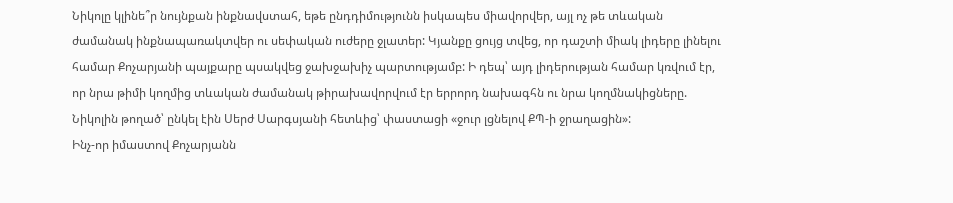Նիկոլը կլինե՞ր նույնքան ինքնավստահ, եթե ընդդիմությունն իսկապես միավորվեր, այլ ոչ թե տևական ժամանակ ինքնապառակտվեր ու սեփական ուժերը ջլատեր: Կյանքը ցույց տվեց, որ դաշտի միակ լիդերը լինելու համար Քոչարյանի պայքարը պսակվեց ջախջախիչ պարտությամբ: Ի դեպ՝ այդ լիդերության համար կռվում էր, որ նրա թիմի կողմից տևական ժամանակ թիրախավորվում էր երրորդ նախագհն ու նրա կողմնակիցները. Նիկոլին թողած՝ ընկել էին Սերժ Սարգսյանի հետևից՝ փաստացի «ջուր լցնելով ՔՊ-ի ջրաղացին»:
Ինչ-որ իմաստով Քոչարյանն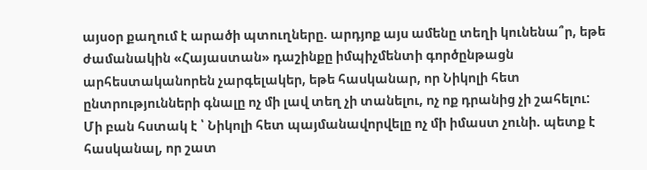այսօր քաղում է արածի պտուղները. արդյոք այս ամենը տեղի կունենա՞ր, եթե ժամանակին «Հայաստան» դաշինքը իմպիչմենտի գործընթացն արհեստականորեն չարգելակեր, եթե հասկանար, որ Նիկոլի հետ ընտրությունների գնալը ոչ մի լավ տեղ չի տանելու, ոչ ոք դրանից չի շահելու:
Մի բան հստակ է ՝ Նիկոլի հետ պայմանավորվելը ոչ մի իմաստ չունի. պետք է հասկանալ, որ շատ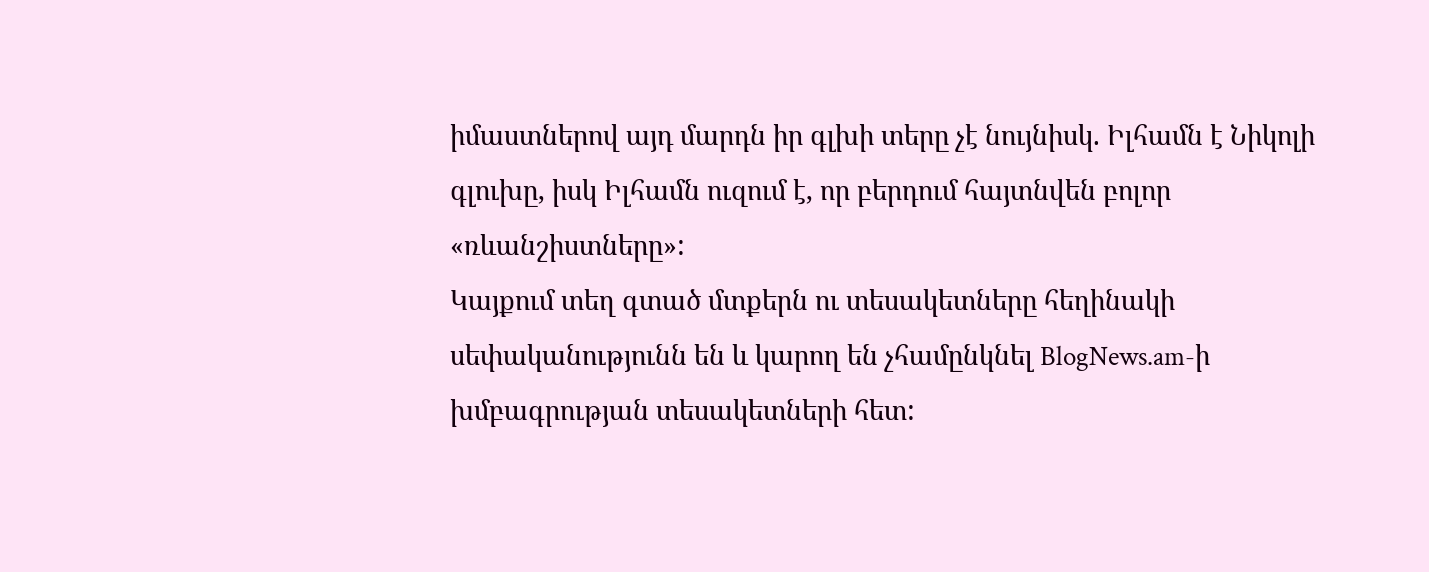իմաստներով այդ մարդն իր գլխի տերը չէ նույնիսկ. Իլհամն է Նիկոլի գլուխը, իսկ Իլհամն ուզում է, որ բերդում հայտնվեն բոլոր «ռևանշիստները»:
Կայքում տեղ գտած մտքերն ու տեսակետները հեղինակի սեփականությունն են և կարող են չհամընկնել BlogNews.am-ի խմբագրության տեսակետների հետ: